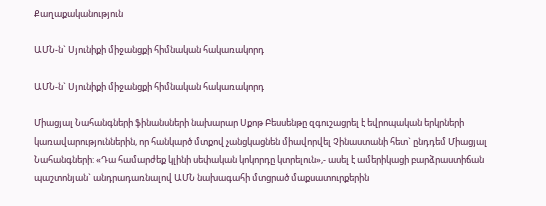Քաղաքականություն

ԱՄՆ-ն` Սյունիքի միջանցքի հիմնական հակառակորդ

ԱՄՆ-ն` Սյունիքի միջանցքի հիմնական հակառակորդ

Միացյալ Նահանգների ֆինանսների նախարար Սքոթ Բեսսենթը զգուշացրել է եվրոպական երկրների կառավարություններին, որ հանկարծ մտքով չանցկացնեն միավորվել Չինաստանի հետ` ընդդեմ Միացյալ Նահանգների: «Դա համարժեք կլինի սեփական կոկորդը կտրելուն»,- ասել է ամերիկացի բարձրաստիճան պաշտոնյան` անդրադառնալով ԱՄՆ նախագահի մտցրած մաքսատուրքերին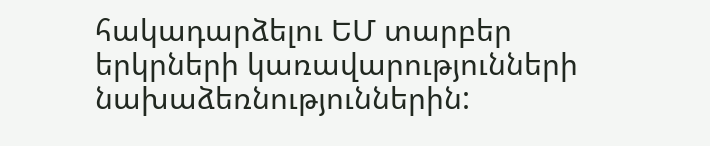հակադարձելու ԵՄ տարբեր երկրների կառավարությունների նախաձեռնություններին: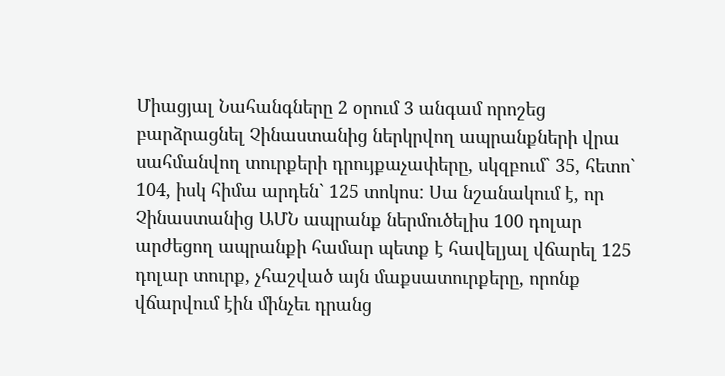Միացյալ Նահանգները 2 օրում 3 անգամ որոշեց բարձրացնել Չինաստանից ներկրվող ապրանքների վրա սահմանվող տուրքերի դրույքաչափերը, սկզբում` 35, հետո` 104, իսկ հիմա արդեն` 125 տոկոս: Սա նշանակում է, որ Չինաստանից ԱՄՆ ապրանք ներմուծելիս 100 դոլար արժեցող ապրանքի համար պետք է հավելյալ վճարել 125 դոլար տուրք, չհաշված այն մաքսատուրքերը, որոնք վճարվում էին մինչեւ դրանց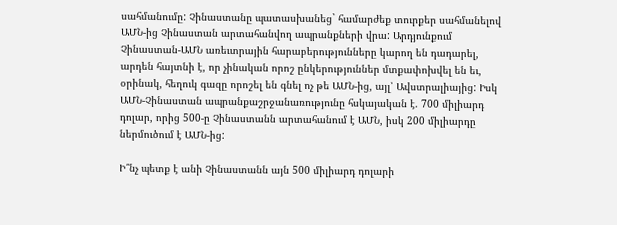սահմանումը: Չինաստանը պատասխանեց` համարժեք տուրքեր սահմանելով ԱՄՆ-ից Չինաստան արտահանվող ապրանքների վրա: Արդյունքում Չինաստան-ԱՄՆ առեւտրային հարաբերությունները կարող են դադարել, արդեն հայտնի է, որ չինական որոշ ընկերություններ մտքափոխվել են եւ, օրինակ, հեղուկ գազը որոշել են գնել ոչ թե ԱՄՆ-ից, այլ՝ Ավստրալիայից: Իսկ ԱՄՆ-Չինաստան ապրանքաշրջանառությունը հսկայական է. 700 միլիարդ դոլար, որից 500-ը Չինաստանն արտահանում է ԱՄՆ, իսկ 200 միլիարդը ներմուծում է ԱՄՆ-ից:

Ի՞նչ պետք է անի Չինաստանն այն 500 միլիարդ դոլարի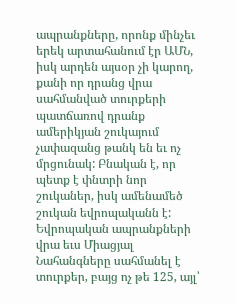ապրանքները, որոնք մինչեւ երեկ արտահանում էր ԱՄՆ, իսկ արդեն այսօր չի կարող, քանի որ դրանց վրա սահմանված տուրքերի պատճառով դրանք ամերիկյան շուկայում չափազանց թանկ են եւ ոչ մրցունակ: Բնական է, որ պետք է փնտրի նոր շուկաներ, իսկ ամենամեծ շուկան եվրոպականն է: Եվրոպական ապրանքների վրա եւս Միացյալ Նահանգները սահմանել է տուրքեր, բայց ոչ թե 125, այլ՝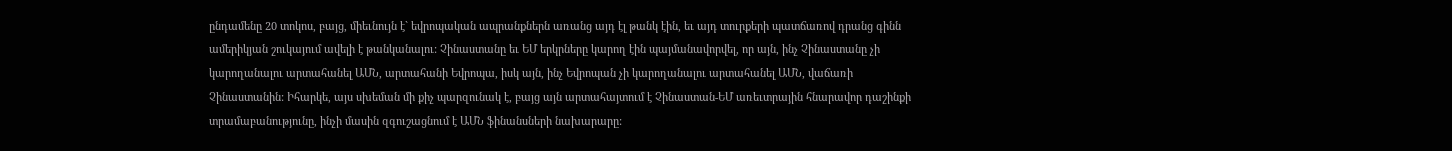ընդամենը 20 տոկոս, բայց, միեւնույն է` եվրոպական ապրանքներն առանց այդ էլ թանկ էին, եւ այդ տուրքերի պատճառով դրանց գինն ամերիկյան շուկայում ավելի է թանկանալու: Չինաստանը եւ ԵՄ երկրները կարող էին պայմանավորվել, որ այն, ինչ Չինաստանը չի կարողանալու արտահանել ԱՄՆ, արտահանի Եվրոպա, իսկ այն, ինչ Եվրոպան չի կարողանալու արտահանել ԱՄՆ, վաճառի Չինաստանին: Իհարկե, այս սխեման մի քիչ պարզունակ է, բայց այն արտահայտում է Չինաստան-ԵՄ առեւտրային հնարավոր դաշինքի տրամաբանությունը, ինչի մասին զգուշացնում է ԱՄՆ ֆինանսների նախարարը: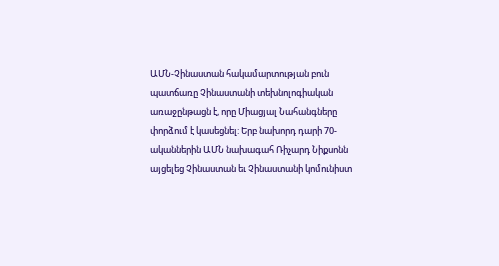ԱՄՆ-Չինաստան հակամարտության բուն պատճառը Չինաստանի տեխնոլոգիական առաջընթացն է, որը Միացյալ Նահանգները փորձում է կասեցնել: Երբ նախորդ դարի 70- ականներին ԱՄՆ նախագահ Ռիչարդ Նիքսոնն այցելեց Չինաստան եւ Չինաստանի կոմունիստ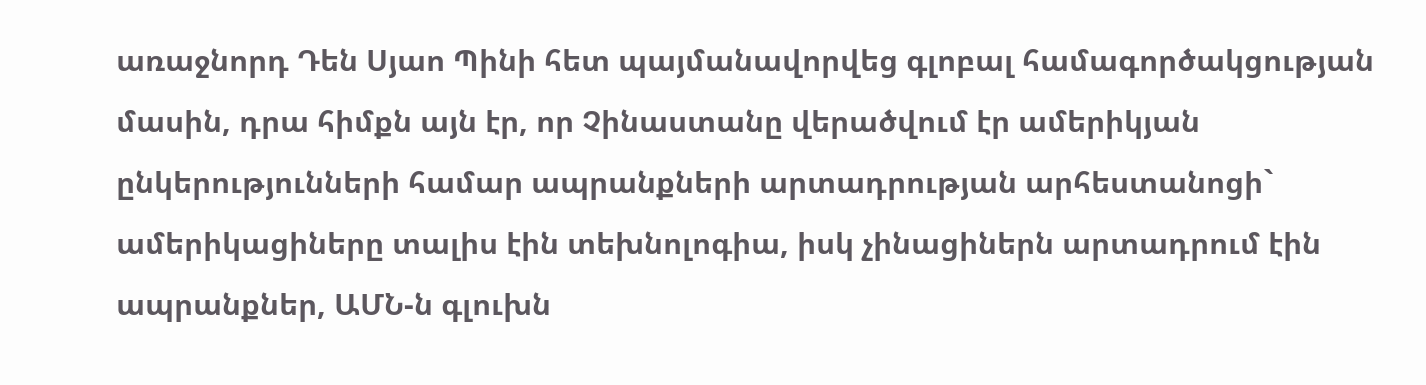առաջնորդ Դեն Սյաո Պինի հետ պայմանավորվեց գլոբալ համագործակցության մասին, դրա հիմքն այն էր, որ Չինաստանը վերածվում էր ամերիկյան ընկերությունների համար ապրանքների արտադրության արհեստանոցի` ամերիկացիները տալիս էին տեխնոլոգիա, իսկ չինացիներն արտադրում էին ապրանքներ, ԱՄՆ-ն գլուխն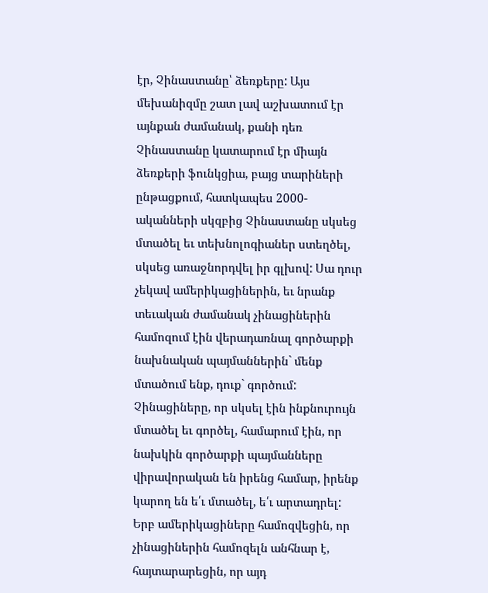էր, Չինաստանը՝ ձեռքերը: Այս մեխանիզմը շատ լավ աշխատում էր այնքան ժամանակ, քանի դեռ Չինաստանը կատարում էր միայն ձեռքերի ֆունկցիա, բայց տարիների ընթացքում, հատկապես 2000-ականների սկզբից Չինաստանը սկսեց մտածել եւ տեխնոլոգիաներ ստեղծել, սկսեց առաջնորդվել իր գլխով: Սա դուր չեկավ ամերիկացիներին, եւ նրանք տեւական ժամանակ չինացիներին համոզում էին վերադառնալ գործարքի նախնական պայմաններին` մենք մտածում ենք, դուք` գործում: Չինացիները, որ սկսել էին ինքնուրույն մտածել եւ գործել, համարում էին, որ նախկին գործարքի պայմանները վիրավորական են իրենց համար, իրենք կարող են ե՛ւ մտածել, ե՛ւ արտադրել: Երբ ամերիկացիները համոզվեցին, որ չինացիներին համոզելն անհնար է, հայտարարեցին, որ այդ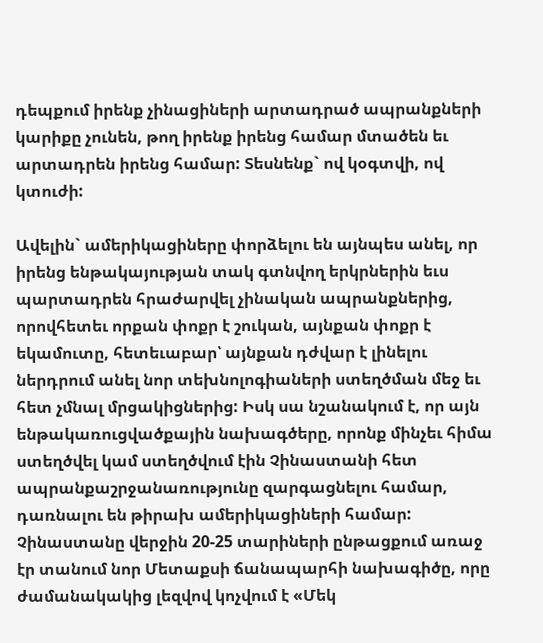դեպքում իրենք չինացիների արտադրած ապրանքների կարիքը չունեն, թող իրենք իրենց համար մտածեն եւ արտադրեն իրենց համար: Տեսնենք` ով կօգտվի, ով կտուժի:

Ավելին` ամերիկացիները փորձելու են այնպես անել, որ իրենց ենթակայության տակ գտնվող երկրներին եւս պարտադրեն հրաժարվել չինական ապրանքներից, որովհետեւ որքան փոքր է շուկան, այնքան փոքր է եկամուտը, հետեւաբար՝ այնքան դժվար է լինելու ներդրում անել նոր տեխնոլոգիաների ստեղծման մեջ եւ հետ չմնալ մրցակիցներից: Իսկ սա նշանակում է, որ այն ենթակառուցվածքային նախագծերը, որոնք մինչեւ հիմա ստեղծվել կամ ստեղծվում էին Չինաստանի հետ ապրանքաշրջանառությունը զարգացնելու համար, դառնալու են թիրախ ամերիկացիների համար: Չինաստանը վերջին 20-25 տարիների ընթացքում առաջ էր տանում նոր Մետաքսի ճանապարհի նախագիծը, որը ժամանակակից լեզվով կոչվում է «Մեկ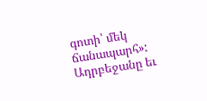գոտի՝ մեկ ճանապարհ»: Ադրբեջանը եւ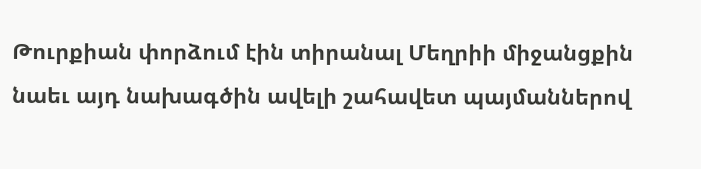Թուրքիան փորձում էին տիրանալ Մեղրիի միջանցքին նաեւ այդ նախագծին ավելի շահավետ պայմաններով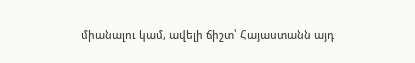միանալու կամ, ավելի ճիշտ՝ Հայաստանն այդ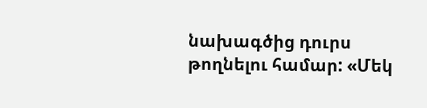նախագծից դուրս թողնելու համար: «Մեկ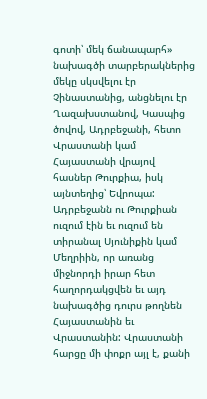գոտի՝ մեկ ճանապարհ» նախագծի տարբերակներից մեկը սկսվելու էր Չինաստանից, անցնելու էր Ղազախստանով, Կասպից ծովով, Ադրբեջանի, հետո Վրաստանի կամ Հայաստանի վրայով հասներ Թուրքիա, իսկ այնտեղից՝ Եվրոպա: Ադրբեջանն ու Թուրքիան ուզում էին եւ ուզում են տիրանալ Սյունիքին կամ Մեղրիին, որ առանց միջնորդի իրար հետ հաղորդակցվեն եւ այդ նախագծից դուրս թողնեն Հայաստանին եւ Վրաստանին: Վրաստանի հարցը մի փոքր այլ է, քանի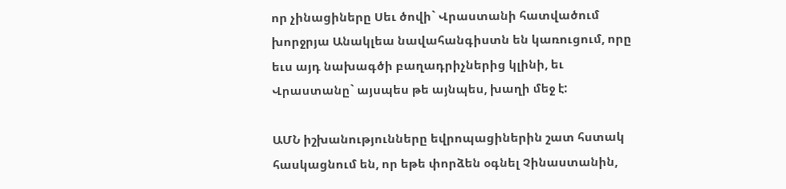որ չինացիները Սեւ ծովի` Վրաստանի հատվածում խորջրյա Անակլեա նավահանգիստն են կառուցում, որը եւս այդ նախագծի բաղադրիչներից կլինի, եւ Վրաստանը` այսպես թե այնպես, խաղի մեջ է:

ԱՄՆ իշխանությունները եվրոպացիներին շատ հստակ հասկացնում են, որ եթե փորձեն օգնել Չինաստանին,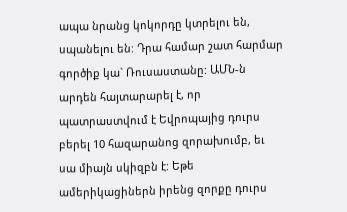ապա նրանց կոկորդը կտրելու են, սպանելու են: Դրա համար շատ հարմար գործիք կա` Ռուսաստանը: ԱՄՆ-ն արդեն հայտարարել է, որ պատրաստվում է Եվրոպայից դուրս բերել 10 հազարանոց զորախումբ, եւ սա միայն սկիզբն է: Եթե ամերիկացիներն իրենց զորքը դուրս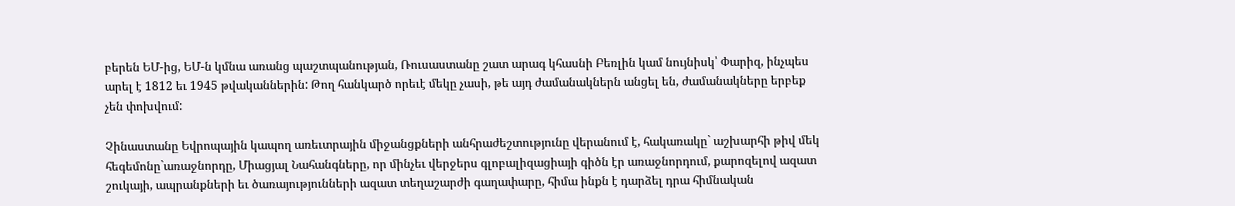բերեն ԵՄ-ից, ԵՄ-ն կմնա առանց պաշտպանության, Ռուսաստանը շատ արագ կհասնի Բեռլին կամ նույնիսկ՝ Փարիզ, ինչպես արել է 1812 եւ 1945 թվականներին: Թող հանկարծ որեւէ մեկը չասի, թե այդ ժամանակներն անցել են, ժամանակները երբեք չեն փոխվում:

Չինաստանը Եվրոպային կապող առեւտրային միջանցքների անհրաժեշտությունը վերանում է, հակառակը` աշխարհի թիվ մեկ հեգեմոնը`առաջնորդը, Միացյալ Նահանգները, որ մինչեւ վերջերս գլոբալիզացիայի գիծն էր առաջնորդում, քարոզելով ազատ շուկայի, ապրանքների եւ ծառայությունների ազատ տեղաշարժի գաղափարը, հիմա ինքն է դարձել դրա հիմնական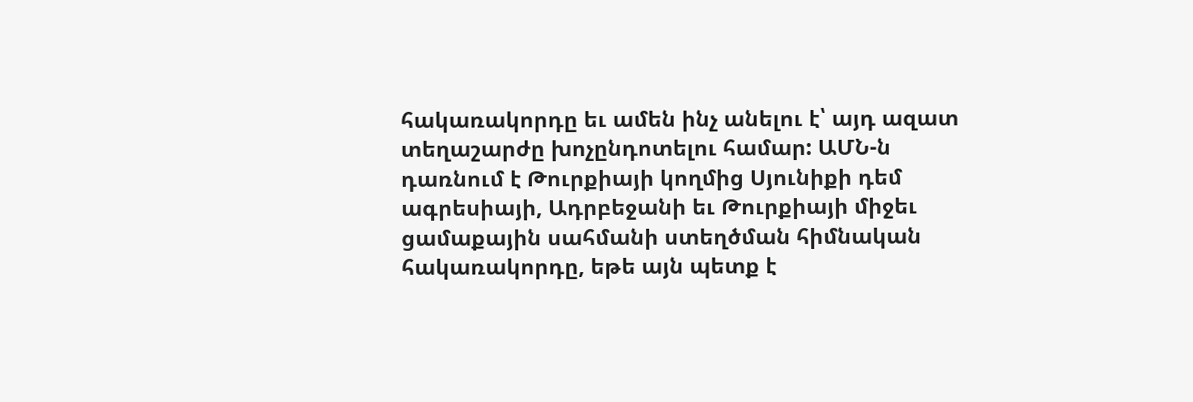հակառակորդը եւ ամեն ինչ անելու է՝ այդ ազատ տեղաշարժը խոչընդոտելու համար: ԱՄՆ-ն դառնում է Թուրքիայի կողմից Սյունիքի դեմ ագրեսիայի, Ադրբեջանի եւ Թուրքիայի միջեւ ցամաքային սահմանի ստեղծման հիմնական հակառակորդը, եթե այն պետք է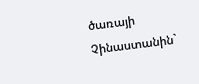ծառայի Չինաստանին`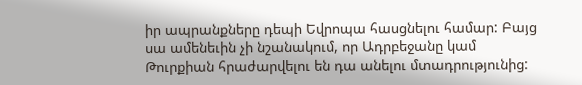իր ապրանքները դեպի Եվրոպա հասցնելու համար: Բայց սա ամենեւին չի նշանակում, որ Ադրբեջանը կամ Թուրքիան հրաժարվելու են դա անելու մտադրությունից: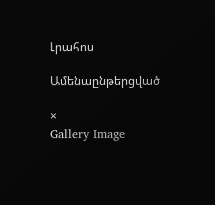Լրահոս

Ամենաընթերցված

×
Gallery Image